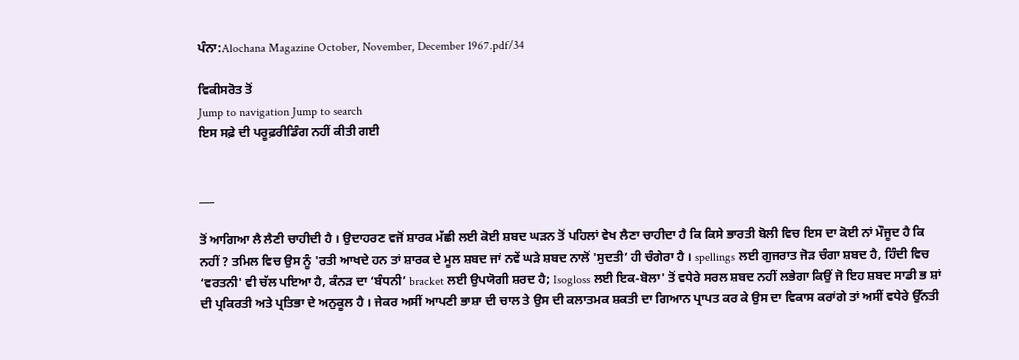ਪੰਨਾ:Alochana Magazine October, November, December 1967.pdf/34

ਵਿਕੀਸਰੋਤ ਤੋਂ
Jump to navigation Jump to search
ਇਸ ਸਫ਼ੇ ਦੀ ਪਰੂਫ਼ਰੀਡਿੰਗ ਨਹੀਂ ਕੀਤੀ ਗਈ


___

ਤੋਂ ਆਗਿਆ ਲੈ ਲੈਣੀ ਚਾਹੀਦੀ ਹੈ । ਉਦਾਹਰਣ ਵਜੋਂ ਸ਼ਾਰਕ ਮੱਛੀ ਲਈ ਕੋਈ ਸ਼ਬਦ ਘੜਨ ਤੋਂ ਪਹਿਲਾਂ ਵੇਖ ਲੈਣਾ ਚਾਹੀਦਾ ਹੈ ਕਿ ਕਿਸੇ ਭਾਰਤੀ ਬੋਲੀ ਵਿਚ ਇਸ ਦਾ ਕੋਈ ਨਾਂ ਮੌਜੂਦ ਹੈ ਕਿ ਨਹੀਂ ? ਤਮਿਲ ਵਿਚ ਉਸ ਨੂੰ 'ਰਤੀ ਆਖਦੇ ਹਨ ਤਾਂ ਸ਼ਾਰਕ ਦੇ ਮੂਲ ਸ਼ਬਦ ਜਾਂ ਨਵੇਂ ਘੜੇ ਸ਼ਬਦ ਨਾਲੋਂ 'ਸੁਦਤੀ’ ਹੀ ਚੰਗੇਰਾ ਹੈ । spellings ਲਈ ਗੁਜਰਾਤ ਜੋੜ ਚੰਗਾ ਸ਼ਬਦ ਹੈ, ਹਿੰਦੀ ਵਿਚ ‘ਵਰਤਨੀ' ਵੀ ਚੱਲ ਪਇਆ ਹੈ, ਕੰਨੜ ਦਾ ‘ਬੰਧਨੀ’ bracket ਲਈ ਉਪਯੋਗੀ ਸ਼ਰਦ ਹੈ; Isogloss ਲਈ ਇਕ-ਬੋਲਾ' ਤੋਂ ਵਧੇਰੇ ਸਰਲ ਸ਼ਬਦ ਨਹੀਂ ਲਭੇਗਾ ਕਿਉਂ ਜੋ ਇਹ ਸ਼ਬਦ ਸਾਡੀ ਭ ਸ਼ਾਂ ਦੀ ਪ੍ਰਕਿਰਤੀ ਅਤੇ ਪ੍ਰਤਿਭਾ ਦੇ ਅਨੁਕੂਲ ਹੈ । ਜੇਕਰ ਅਸੀਂ ਆਪਣੀ ਭਾਸ਼ਾ ਦੀ ਚਾਲ ਤੇ ਉਸ ਦੀ ਕਲਾਤਮਕ ਸ਼ਕਤੀ ਦਾ ਗਿਆਨ ਪ੍ਰਾਪਤ ਕਰ ਕੇ ਉਸ ਦਾ ਵਿਕਾਸ ਕਰਾਂਗੇ ਤਾਂ ਅਸੀਂ ਵਧੇਰੇ ਉੱਨਤੀ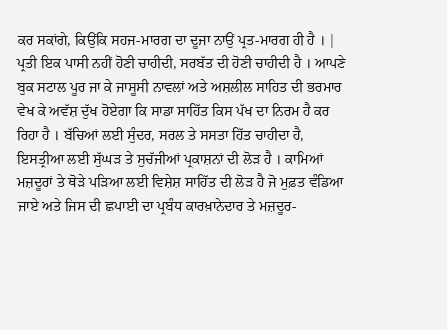ਕਰ ਸਕਾਂਗੇ, ਕਿਉਂਕਿ ਸਹਜ-ਮਾਰਗ ਦਾ ਦੂਜਾ ਨਾਉਂ ਪ੍ਰਤ-ਮਾਰਗ ਹੀ ਹੈ । | ਪ੍ਰਤੀ ਇਕ ਪਾਸੀ ਨਹੀਂ ਹੋਣੀ ਚਾਹੀਦੀ, ਸਰਬੱਤ ਦੀ ਹੋਣੀ ਚਾਹੀਦੀ ਹੈ । ਆਪਣੇ ਬੁਕ ਸਟਾਲ ਪੂਰ ਜਾ ਕੇ ਜਾਸੂਸੀ ਨਾਵਲਾਂ ਅਤੇ ਅਸ਼ਲੀਲ ਸਾਹਿਤ ਦੀ ਭਰਮਾਰ ਵੇਖ ਕੇ ਅਵੱਸ਼ ਦੁੱਖ ਹੋਏਗਾ ਕਿ ਸਾਡਾ ਸਾਹਿੱਤ ਕਿਸ ਪੱਖ ਦਾ ਨਿਰਮ ਹੈ ਕਰ ਰਿਹਾ ਹੈ । ਬੱਚਿਆਂ ਲਈ ਸੁੰਦਰ, ਸਰਲ ਤੇ ਸਸਤਾ ਹਿੱਤ ਚਾਹੀਦਾ ਹੈ, ਇਸਤ੍ਰੀਆ ਲਈ ਸੁੱਘੜ ਤੇ ਸੁਚੱਜੀਆਂ ਪ੍ਰਕਾਸ਼ਨਾਂ ਦੀ ਲੋੜ ਹੈ । ਕਾਮਿਆਂ ਮਜ਼ਦੂਰਾਂ ਤੇ ਥੋੜੇ ਪੜਿਆ ਲਈ ਵਿਸ਼ੇਸ਼ ਸਾਹਿੱਤ ਦੀ ਲੋੜ ਹੈ ਜੋ ਮੁਫ਼ਤ ਵੰਡਿਆ ਜਾਏ ਅਤੇ ਜਿਸ ਦੀ ਛਪਾਈ ਦਾ ਪ੍ਰਬੰਧ ਕਾਰਖ਼ਾਨੇਦਾਰ ਤੇ ਮਜ਼ਦੂਰ-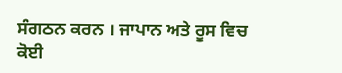ਸੰਗਠਨ ਕਰਨ । ਜਾਪਾਨ ਅਤੇ ਰੂਸ ਵਿਚ ਕੋਈ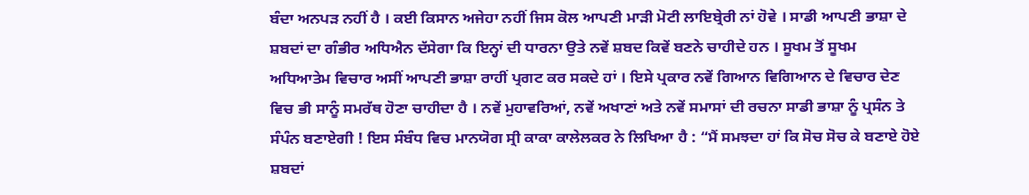ਬੰਦਾ ਅਨਪੜ ਨਹੀਂ ਹੈ । ਕਈ ਕਿਸਾਨ ਅਜੇਹਾ ਨਹੀਂ ਜਿਸ ਕੋਲ ਆਪਣੀ ਮਾੜੀ ਮੋਟੀ ਲਾਇਬ੍ਰੇਰੀ ਨਾਂ ਹੋਵੇ । ਸਾਡੀ ਆਪਣੀ ਭਾਸ਼ਾ ਦੇ ਸ਼ਬਦਾਂ ਦਾ ਗੰਭੀਰ ਅਧਿਐਨ ਦੱਸੇਗਾ ਕਿ ਇਨ੍ਹਾਂ ਦੀ ਧਾਰਨਾ ਉਤੇ ਨਵੇਂ ਸ਼ਬਦ ਕਿਵੇਂ ਬਣਨੇ ਚਾਹੀਦੇ ਹਨ । ਸੂਖਮ ਤੋਂ ਸੂਖਮ ਅਧਿਆਤੇਮ ਵਿਚਾਰ ਅਸੀਂ ਆਪਣੀ ਭਾਸ਼ਾ ਰਾਹੀਂ ਪ੍ਰਗਟ ਕਰ ਸਕਦੇ ਹਾਂ । ਇਸੇ ਪ੍ਰਕਾਰ ਨਵੇਂ ਗਿਆਨ ਵਿਗਿਆਨ ਦੇ ਵਿਚਾਰ ਦੇਣ ਵਿਚ ਭੀ ਸਾਨੂੰ ਸਮਰੱਥ ਹੋਣਾ ਚਾਹੀਦਾ ਹੈ । ਨਵੇਂ ਮੁਹਾਵਰਿਆਂ, ਨਵੇਂ ਅਖਾਣਾਂ ਅਤੇ ਨਵੇਂ ਸਮਾਸਾਂ ਦੀ ਰਚਨਾ ਸਾਡੀ ਭਾਸ਼ਾ ਨੂੰ ਪ੍ਰਸੰਨ ਤੇ ਸੰਪੰਨ ਬਣਾਏਗੀ ! ਇਸ ਸੰਬੰਧ ਵਿਚ ਮਾਨਯੋਗ ਸ੍ਰੀ ਕਾਕਾ ਕਾਲੇਲਕਰ ਨੇ ਲਿਖਿਆ ਹੈ : “ਮੈਂ ਸਮਝਦਾ ਹਾਂ ਕਿ ਸੋਚ ਸੋਚ ਕੇ ਬਣਾਏ ਹੋਏ ਸ਼ਬਦਾਂ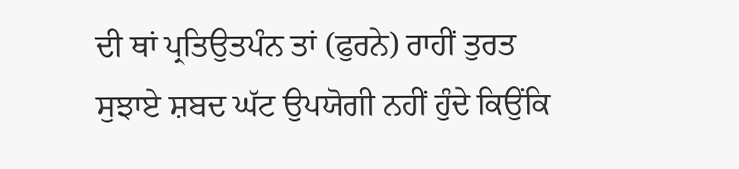ਦੀ ਥਾਂ ਪ੍ਰਤਿਉਤਪੰਨ ਤਾਂ (ਫੁਰਨੇ) ਰਾਹੀਂ ਤੁਰਤ ਸੁਝਾਏ ਸ਼ਬਦ ਘੱਟ ਉਪਯੋਗੀ ਨਹੀਂ ਹੁੰਦੇ ਕਿਉਂਕਿ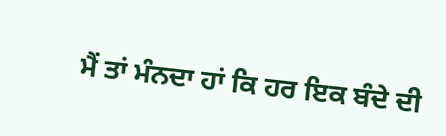ਮੈਂ ਤਾਂ ਮੰਨਦਾ ਹਾਂ ਕਿ ਹਰ ਇਕ ਬੰਦੇ ਦੀ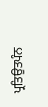ਪ੍ਰਤਿਉਤਪੰਨ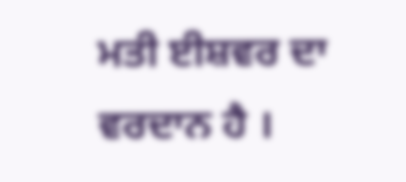ਮਤੀ ਈਸ਼ਵਰ ਦਾ ਵਰਦਾਨ ਹੈ ।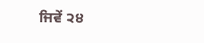ਜਿਵੇਂ ੨੪